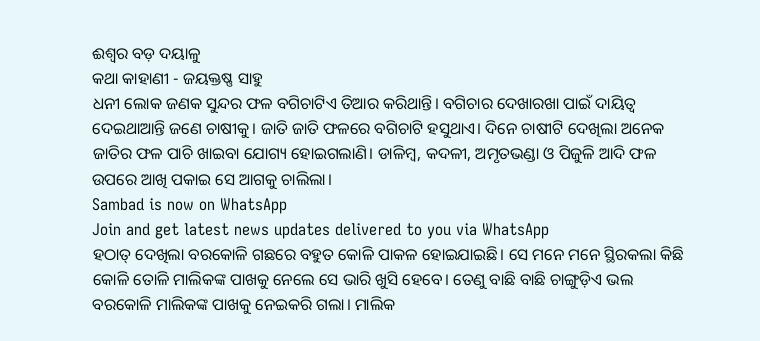ଈଶ୍ୱର ବଡ଼ ଦୟାଳୁ
କଥା କାହାଣୀ - ଜୟକ୍ତଷ୍ଣ ସାହୁ
ଧନୀ ଲୋକ ଜଣକ ସୁନ୍ଦର ଫଳ ବଗିଚାଟିଏ ତିଆର କରିଥାନ୍ତି। ବଗିଚାର ଦେଖାରଖା ପାଇଁ ଦାୟିତ୍ୱ ଦେଇଥାଆନ୍ତି ଜଣେ ଚାଷୀକୁ। ଜାତି ଜାତି ଫଳରେ ବଗିଚାଟି ହସୁଥାଏ। ଦିନେ ଚାଷୀଟି ଦେଖିଲା ଅନେକ ଜାତିର ଫଳ ପାଚି ଖାଇବା ଯୋଗ୍ୟ ହୋଇଗଲାଣି। ଡାଳିମ୍ବ, କଦଳୀ, ଅମୃତଭଣ୍ଡା ଓ ପିଜୁଳି ଆଦି ଫଳ ଉପରେ ଆଖି ପକାଇ ସେ ଆଗକୁ ଚାଲିଲା।
Sambad is now on WhatsApp
Join and get latest news updates delivered to you via WhatsApp
ହଠାତ୍ ଦେଖିଲା ବରକୋଳି ଗଛରେ ବହୁତ କୋଳି ପାକଳ ହୋଇଯାଇଛି। ସେ ମନେ ମନେ ସ୍ଥିରକଲା କିଛି କୋଳି ତୋଳି ମାଲିକଙ୍କ ପାଖକୁ ନେଲେ ସେ ଭାରି ଖୁସି ହେବେ। ତେଣୁ ବାଛି ବାଛି ଚାଙ୍ଗୁଡ଼ିଏ ଭଲ ବରକୋଳି ମାଲିକଙ୍କ ପାଖକୁ ନେଇକରି ଗଲା। ମାଲିକ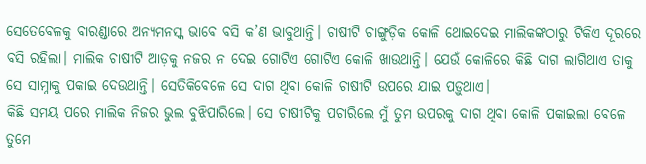ସେତେବେଳକୁ ବାରଣ୍ଡାରେ ଅନ୍ୟମନସ୍କ ଭାବେ ବସି କ’ଣ ଭାବୁଥାନ୍ତି। ଚାଷୀଟି ଚାଙ୍ଗୁଡ଼ିକ କୋଳି ଥୋଇଦେଇ ମାଲିକଙ୍କଠାରୁ ଟିକିଏ ଦୂରରେ ବସି ରହିଲା। ମାଲିକ ଚାଷୀଟି ଆଡ଼କୁ ନଜର ନ ଦେଇ ଗୋଟିଏ ଗୋଟିଏ କୋଳି ଖାଉଥାନ୍ତି। ଯେଉଁ କୋଳିରେ କିଛି ଦାଗ ଲାଗିଥାଏ ତାକୁ ସେ ସାମ୍ନାକୁ ପକାଇ ଦେଉଥାନ୍ତି। ସେତିକିବେଳେ ସେ ଦାଗ ଥିବା କୋଳି ଚାଷୀଟି ଉପରେ ଯାଇ ପଡ଼ୁଥାଏ।
କିଛି ସମୟ ପରେ ମାଲିକ ନିଜର ଭୁଲ ବୁଝିପାରିଲେ। ସେ ଚାଷୀଟିକୁ ପଚାରିଲେ ମୁଁ ତୁମ ଉପରକୁ ଦାଗ ଥିବା କୋଳି ପକାଇଲା ବେଳେ ତୁମେ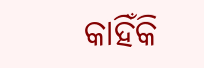କାହିଁକି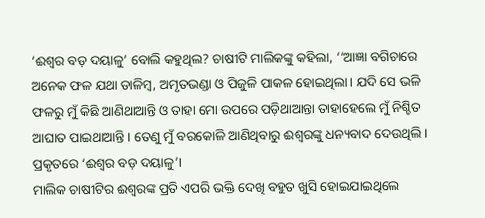‘ଈଶ୍ୱର ବଡ଼ ଦୟାଳୁ’ ବୋଲି କହୁଥିଲ? ଚାଷୀଟି ମାଲିକଙ୍କୁ କହିଲା, ‘‘ଆଜ୍ଞା ବଗିଚାରେ ଅନେକ ଫଳ ଯଥା ଡାଳିମ୍ବ, ଅମୃତଭଣ୍ଡା ଓ ପିଜୁଳି ପାକଳ ହୋଇଥିଲା। ଯଦି ସେ ଭଳି ଫଳରୁ ମୁଁ କିଛି ଆଣିଥାଆନ୍ତି ଓ ତାହା ମୋ ଉପରେ ପଡ଼ିଥାଆନ୍ତା ତାହାହେଲେ ମୁଁ ନିଶ୍ଚିତ ଆଘାତ ପାଇଥାଆନ୍ତି। ତେଣୁ ମୁଁ ବରକୋଳି ଆଣିଥିବାରୁ ଈଶ୍ୱରଙ୍କୁ ଧନ୍ୟବାଦ ଦେଉଥିଲି। ପ୍ରକୃତରେ ‘ଈଶ୍ୱର ବଡ଼ ଦୟାଳୁ’।
ମାଲିକ ଚାଷୀଟିର ଈଶ୍ୱରଙ୍କ ପ୍ରତି ଏପରି ଭକ୍ତି ଦେଖି ବହୁତ ଖୁସି ହୋଇଯାଇଥିଲେ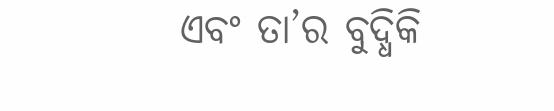ଏବଂ ତା’ର ବୁଦ୍ଧିକି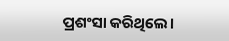ପ୍ରଶଂସା କରିଥିଲେ।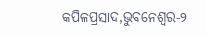କପିଳପ୍ରସାଦ,ଭୁବନେଶ୍ବର-୨